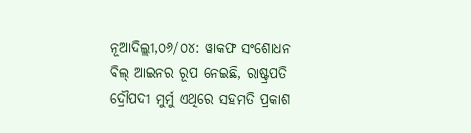ନୂଆଦିଲ୍ଲୀ,୦୬/୦୪: ୱାକଫ ସଂଶୋଧନ ବିଲ୍ ଆଇନର ରୂପ ନେଇଛି, ରାଷ୍ଟ୍ରପତି ଦ୍ରୌପଦୀ ମୁର୍ମୁ ଏଥିରେ ସହମତି ପ୍ରକାଶ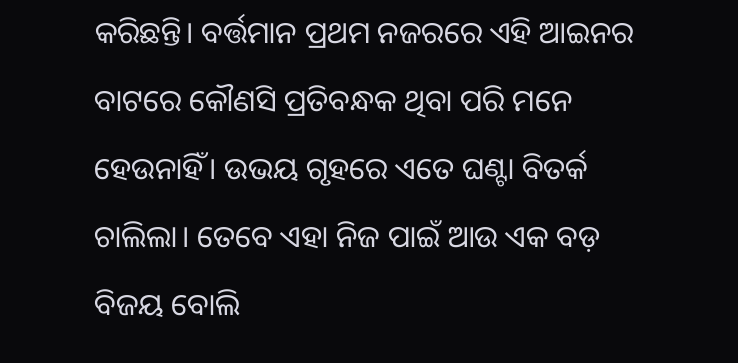କରିଛନ୍ତି। ବର୍ତ୍ତମାନ ପ୍ରଥମ ନଜରରେ ଏହି ଆଇନର ବାଟରେ କୌଣସି ପ୍ରତିବନ୍ଧକ ଥିବା ପରି ମନେ ହେଉନାହିଁ। ଉଭୟ ଗୃହରେ ଏତେ ଘଣ୍ଟା ବିତର୍କ ଚାଲିଲା। ତେବେ ଏହା ନିଜ ପାଇଁ ଆଉ ଏକ ବଡ଼ ବିଜୟ ବୋଲି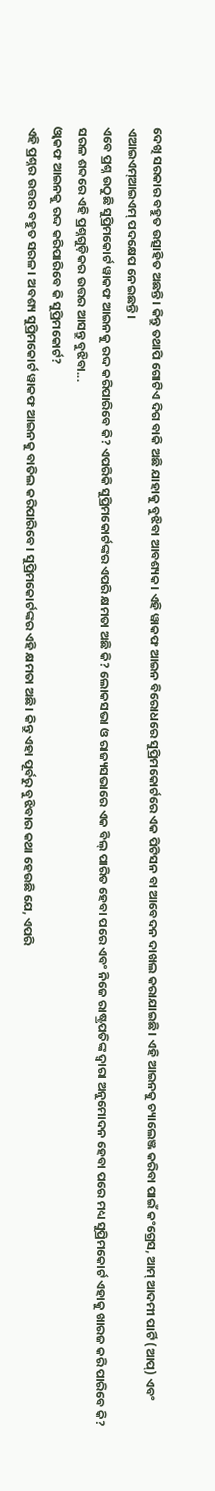ଦେଖି ସରକାର ବହୁତ ଉତ୍ସାହିତ ଅଛନ୍ତି। କିନ୍ତୁ ତଥାପି ଗୋଟିଏ ଦିଗ ବାକି ଅଛି ଯାହାକୁ ବୁଝିବା ଆବଶ୍ୟକ। ଏହି ୱାକଫ ଆଇନ ବିରୋଧରେ ସୁପ୍ରିମକୋର୍ଟରେ ଏକ ପିଟିସନ ବା ଆବେଦନ ଦାଖଲ କରାଯାଇଛି। ଏହି ଆଇନକୁ ଚ୍ୟାଲେଞ୍ଜ କରିବା ପାଇଁ କଂଗ୍ରେସ, ଆମ୍ ଆଦମୀ ପାର୍ଟି (ଆପ୍) ଏବଂ ଏଆଇଏମ୍ଆଇଏମ୍ ପଦକ୍ଷେପ ନେଇଛନ୍ତି।
ଏବେ ପ୍ରଶ୍ନ ଉଠୁଛି ସୁପ୍ରିମକୋର୍ଟ ୱାକଫ ଆଇନକୁ ରଦ୍ଦ କରିପାରିବେ କି? ଏପରିକି ସୁପ୍ରିମକୋର୍ଟଙ୍କର ଏପରି କ୍ଷମତା ଅଛି କି? ଲୋକସଭା ଓ ରାଜ୍ୟସଭାରେ ଏକ ବିଲ୍ ପାରିତ ହେବା ପରେ ଏବଂ ନିଜେ ରାଷ୍ଟ୍ରପତିଙ୍କ ଦ୍ୱାରା ଅନୁମୋଦନ ହେବା ପରେ ମଧ୍ୟ ସୁପ୍ରିମକୋର୍ଟ ଏହାକୁ ଖାରଜ କରି ପାରିବେ କି? ସରଳ ଶବ୍ଦରେ ଏହି ପ୍ରଶ୍ନଗୁଡ଼ିକର ଉତ୍ତର ଆସନ୍ତୁ ବୁଝିବା...
ଓ୍ବାକଫ ଆଇନକୁ ରଦ୍ଦ କରିପାରିବେ କି ସୁପ୍ରିମକୋର୍ଟ?
ଏହି ପ୍ରଶ୍ନର ଉତ୍ତର ବହୁତ ସରଳ। ଅବଶ୍ୟ ସୁପ୍ରିମକୋର୍ଟ ୱାକଫ ଆଇନକୁ ବାତିଲ କରିପାରିବେ। ସୁପ୍ରିମକୋର୍ଟଙ୍କର ଏହି କ୍ଷମତା ଅଛି। କିନ୍ତୁ ଏହା ପୂର୍ବରୁ ବୁଝିବାର କଥା ହେଉଛି ଯେ, ଏପରି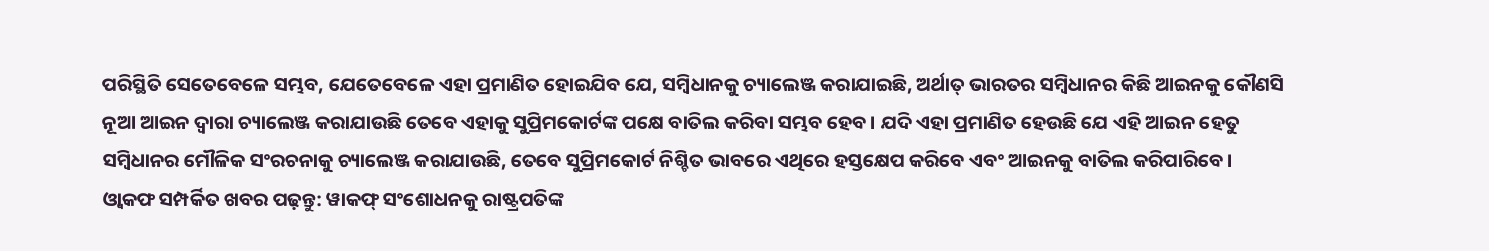ପରିସ୍ଥିତି ସେତେବେଳେ ସମ୍ଭବ, ଯେତେବେଳେ ଏହା ପ୍ରମାଣିତ ହୋଇଯିବ ଯେ, ସମ୍ବିଧାନକୁ ଚ୍ୟାଲେଞ୍ଜ କରାଯାଇଛି, ଅର୍ଥାତ୍ ଭାରତର ସମ୍ବିଧାନର କିଛି ଆଇନକୁ କୌଣସି ନୂଆ ଆଇନ ଦ୍ବାରା ଚ୍ୟାଲେଞ୍ଜ କରାଯାଉଛି ତେବେ ଏହାକୁ ସୁପ୍ରିମକୋର୍ଟଙ୍କ ପକ୍ଷେ ବାତିଲ କରିବା ସମ୍ଭବ ହେବ। ଯଦି ଏହା ପ୍ରମାଣିତ ହେଉଛି ଯେ ଏହି ଆଇନ ହେତୁ ସମ୍ବିଧାନର ମୌଳିକ ସଂରଚନାକୁ ଚ୍ୟାଲେଞ୍ଜ କରାଯାଉଛି, ତେବେ ସୁପ୍ରିମକୋର୍ଟ ନିଶ୍ଚିତ ଭାବରେ ଏଥିରେ ହସ୍ତକ୍ଷେପ କରିବେ ଏବଂ ଆଇନକୁ ବାତିଲ କରିପାରିବେ।
ଓ୍ବାକଫ ସମ୍ପର୍କିତ ଖବର ପଢ଼ନ୍ତୁ: ୱାକଫ୍ ସଂଶୋଧନକୁ ରାଷ୍ଟ୍ରପତିଙ୍କ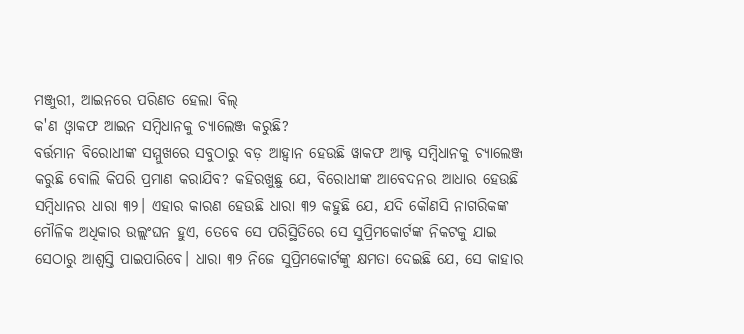ମଞ୍ଜୁରୀ, ଆଇନରେ ପରିଣତ ହେଲା ବିଲ୍
କ'ଣ ଓ୍ବାକଫ ଆଇନ ସମ୍ବିଧାନକୁ ଚ୍ୟାଲେଞ୍ଜ କରୁଛି?
ବର୍ତ୍ତମାନ ବିରୋଧୀଙ୍କ ସମ୍ମୁଖରେ ସବୁଠାରୁ ବଡ଼ ଆହ୍ବାନ ହେଉଛି ୱାକଫ ଆକ୍ଟ ସମ୍ବିଧାନକୁ ଚ୍ୟାଲେଞ୍ଜ କରୁଛି ବୋଲି କିପରି ପ୍ରମାଣ କରାଯିବ? କହିରଖୁଛୁ ଯେ, ବିରୋଧୀଙ୍କ ଆବେଦନର ଆଧାର ହେଉଛି ସମ୍ବିଧାନର ଧାରା ୩୨। ଏହାର କାରଣ ହେଉଛି ଧାରା ୩୨ କହୁଛି ଯେ, ଯଦି କୌଣସି ନାଗରିକଙ୍କ ମୌଳିକ ଅଧିକାର ଉଲ୍ଲଂଘନ ହୁଏ, ତେବେ ସେ ପରିସ୍ଥିତିରେ ସେ ସୁପ୍ରିମକୋର୍ଟଙ୍କ ନିକଟକୁ ଯାଇ ସେଠାରୁ ଆଶ୍ବସ୍ତି ପାଇପାରିବେ। ଧାରା ୩୨ ନିଜେ ସୁପ୍ରିମକୋର୍ଟଙ୍କୁ କ୍ଷମତା ଦେଇଛି ଯେ, ସେ କାହାର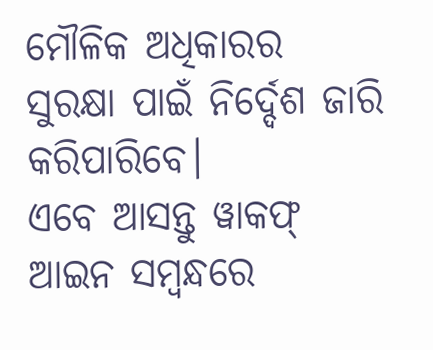ମୌଳିକ ଅଧିକାରର ସୁରକ୍ଷା ପାଇଁ ନିର୍ଦ୍ଦେଶ ଜାରି କରିପାରିବେ।
ଏବେ ଆସନ୍ତୁ ୱାକଫ୍ ଆଇନ ସମ୍ବନ୍ଧରେ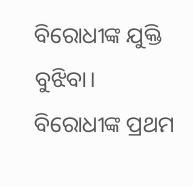ବିରୋଧୀଙ୍କ ଯୁକ୍ତି ବୁଝିବା। ବିରୋଧୀଙ୍କ ପ୍ରଥମ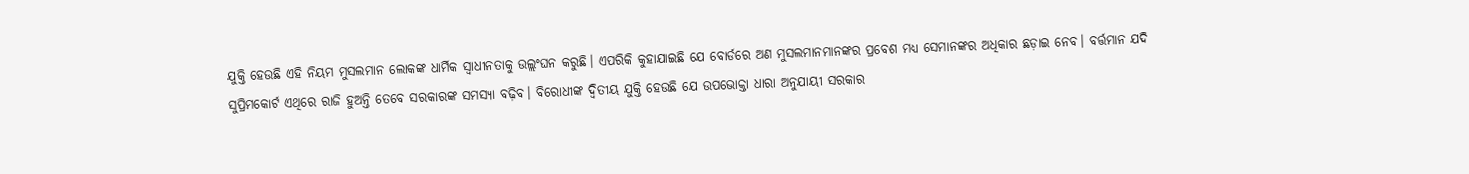ଯୁକ୍ତି ହେଉଛି ଏହି ନିୟମ ମୁସଲମାନ ଲୋକଙ୍କ ଧାର୍ମିକ ସ୍ୱାଧୀନତାକୁ ଉଲ୍ଲଂଘନ କରୁଛି। ଏପରିକି କୁହାଯାଇଛି ଯେ ବୋର୍ଡରେ ଅଣ ମୁସଲମାନମାନଙ୍କର ପ୍ରବେଶ ମଧ୍ୟ ସେମାନଙ୍କର ଅଧିକାର ଛଡ଼ାଇ ନେବ। ବର୍ତ୍ତମାନ ଯଦି ସୁପ୍ରିମକୋର୍ଟ ଏଥିରେ ରାଜି ହୁଅନ୍ତି ତେବେ ସରକାରଙ୍କ ସମସ୍ୟା ବଢ଼ିବ। ବିରୋଧୀଙ୍କ ଦ୍ୱିତୀୟ ଯୁକ୍ତି ହେଉଛି ଯେ ଉପଭୋକ୍ତା ଧାରା ଅନୁଯାୟୀ ସରକାର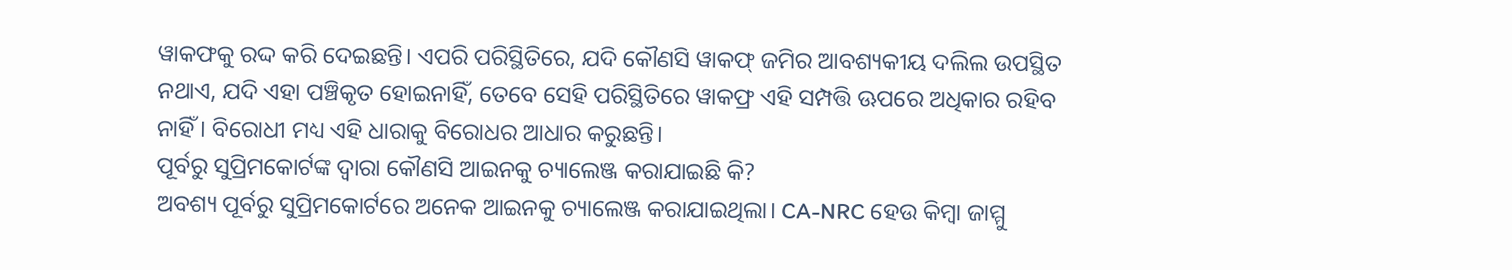ୱାକଫକୁ ରଦ୍ଦ କରି ଦେଇଛନ୍ତି। ଏପରି ପରିସ୍ଥିତିରେ, ଯଦି କୌଣସି ୱାକଫ୍ ଜମିର ଆବଶ୍ୟକୀୟ ଦଲିଲ ଉପସ୍ଥିତ ନଥାଏ, ଯଦି ଏହା ପଞ୍ଚିକୃତ ହୋଇନାହିଁ, ତେବେ ସେହି ପରିସ୍ଥିତିରେ ୱାକଫ୍ର ଏହି ସମ୍ପତ୍ତି ଊପରେ ଅଧିକାର ରହିବ ନାହିଁ। ବିରୋଧୀ ମଧ୍ୟ ଏହି ଧାରାକୁ ବିରୋଧର ଆଧାର କରୁଛନ୍ତି।
ପୂର୍ବରୁ ସୁପ୍ରିମକୋର୍ଟଙ୍କ ଦ୍ୱାରା କୌଣସି ଆଇନକୁ ଚ୍ୟାଲେଞ୍ଜ କରାଯାଇଛି କି?
ଅବଶ୍ୟ ପୂର୍ବରୁ ସୁପ୍ରିମକୋର୍ଟରେ ଅନେକ ଆଇନକୁ ଚ୍ୟାଲେଞ୍ଜ କରାଯାଇଥିଲା। CA-NRC ହେଉ କିମ୍ବା ଜାମ୍ମୁ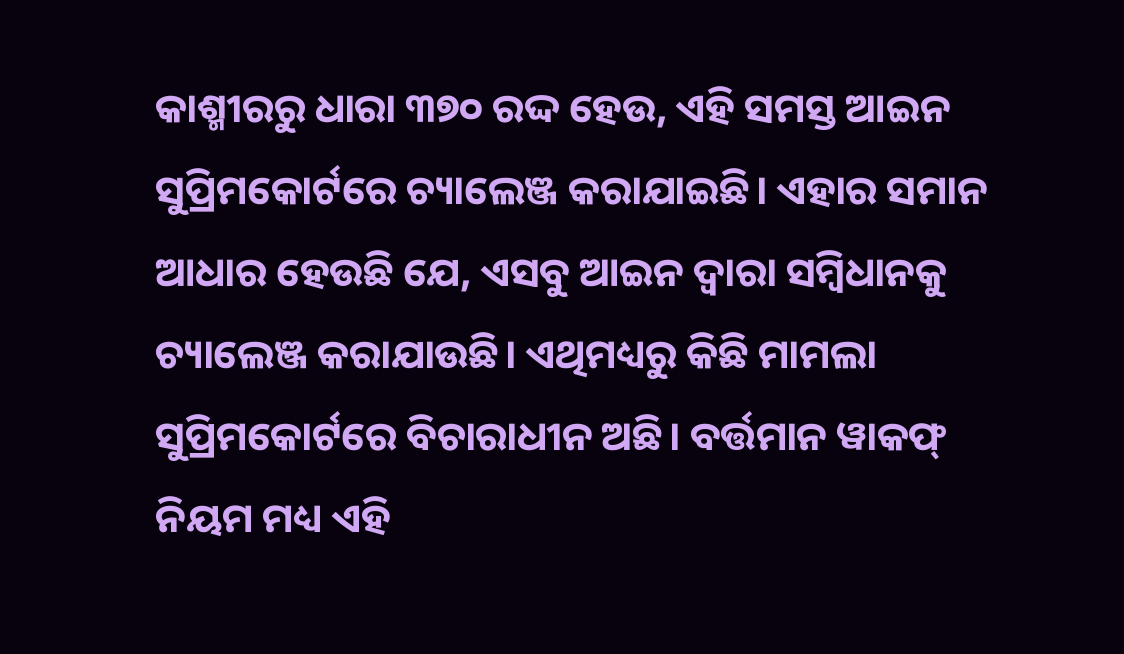କାଶ୍ମୀରରୁ ଧାରା ୩୭୦ ରଦ୍ଦ ହେଉ, ଏହି ସମସ୍ତ ଆଇନ ସୁପ୍ରିମକୋର୍ଟରେ ଚ୍ୟାଲେଞ୍ଜ କରାଯାଇଛି। ଏହାର ସମାନ ଆଧାର ହେଉଛି ଯେ, ଏସବୁ ଆଇନ ଦ୍ବାରା ସମ୍ବିଧାନକୁ ଚ୍ୟାଲେଞ୍ଜ କରାଯାଉଛି। ଏଥିମଧ୍ୟରୁ କିଛି ମାମଲା ସୁପ୍ରିମକୋର୍ଟରେ ବିଚାରାଧୀନ ଅଛି। ବର୍ତ୍ତମାନ ୱାକଫ୍ ନିୟମ ମଧ୍ୟ ଏହି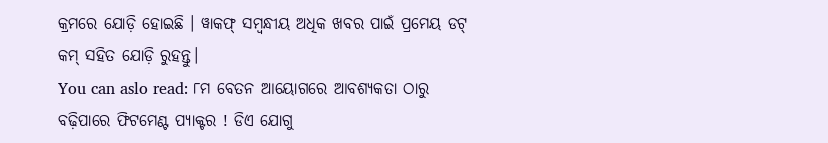କ୍ରମରେ ଯୋଡ଼ି ହୋଇଛି । ୱାକଫ୍ ସମ୍ବନ୍ଧୀୟ ଅଧିକ ଖବର ପାଇଁ ପ୍ରମେୟ ଡଟ୍ କମ୍ ସହିତ ଯୋଡ଼ି ରୁହନ୍ତୁ।
You can aslo read: ୮ମ ବେତନ ଆୟୋଗରେ ଆବଶ୍ୟକତା ଠାରୁ ବଢ଼ିପାରେ ଫିଟମେଣ୍ଟ ପ୍ୟାକ୍ଟର ! ଡିଏ ଯୋଗୁ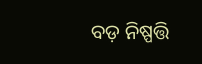ବଡ଼ ନିଷ୍ପତ୍ତି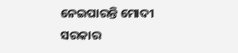ନେଇପାରନ୍ତି ମୋଦୀ ସରକାର